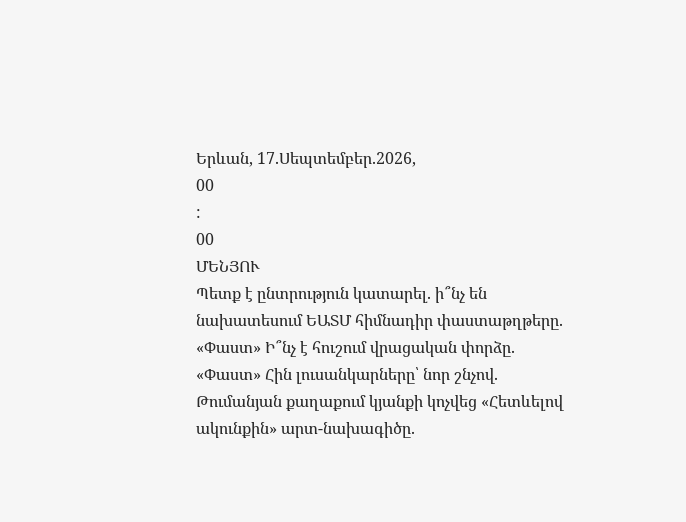Երևան, 17.Սեպտեմբեր.2026,
00
:
00
ՄԵՆՅՈՒ
Պետք է ընտրություն կատարել. ի՞նչ են նախատեսում ԵԱՏՄ հիմնադիր փաստաթղթերը. «Փաստ» Ի՞նչ է հուշում վրացական փորձը. «Փաստ» Հին լուսանկարները՝ նոր շնչով. Թումանյան քաղաքում կյանքի կոչվեց «Հետևելով ակունքին» արտ-նախագիծը.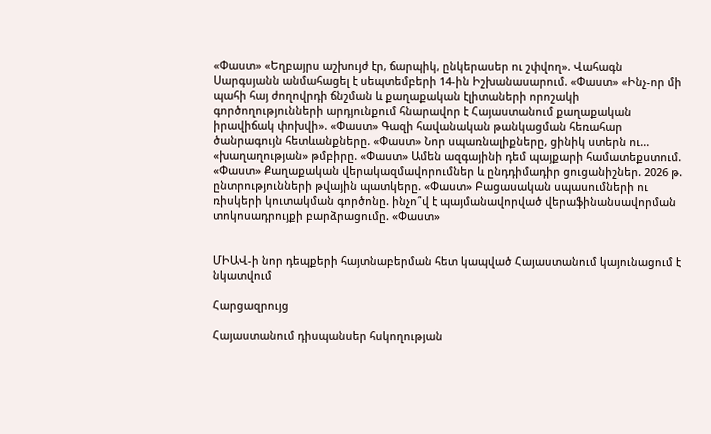«Փաստ» «Եղբայրս աշխույժ էր, ճարպիկ, ընկերասեր ու շփվող». Վահագն Սարգսյանն անմահացել է սեպտեմբերի 14-ին Իշխանասարում. «Փաստ» «Ինչ-որ մի պահի հայ ժողովրդի ճնշման և քաղաքական էլիտաների որոշակի գործողությունների արդյունքում հնարավոր է Հայաստանում քաղաքական իրավիճակ փոխվի». «Փաստ» Գազի հավանական թանկացման հեռահար ծանրագույն հետևանքները. «Փաստ» Նոր սպառնալիքները, ցինիկ ստերն ու... «խաղաղության» թմբիրը. «Փաստ» Ամեն ազգայինի դեմ պայքարի համատեքստում. «Փաստ» Քաղաքական վերակազմավորումներ և ընդդիմադիր ցուցանիշներ. 2026 թ. ընտրությունների թվային պատկերը. «Փաստ» Բացասական սպասումների ու ռիսկերի կուտակման գործոնը. ինչո՞վ է պայմանավորված վերաֆինանսավորման տոկոսադրույքի բարձրացումը. «Փաստ»


ՄԻԱՎ-ի նոր դեպքերի հայտնաբերման հետ կապված Հայաստանում կայունացում է նկատվում

Հարցազրույց

Հայաստանում դիսպանսեր հսկողության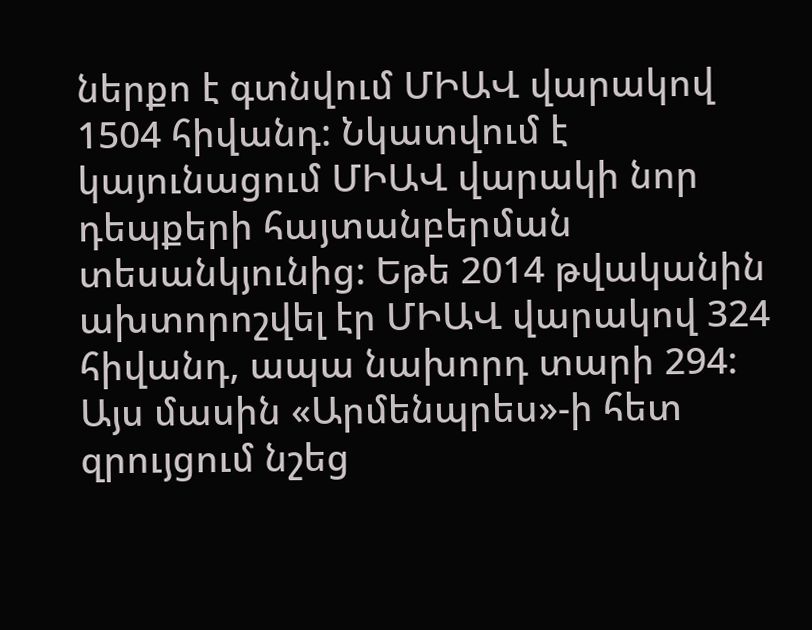ներքո է գտնվում ՄԻԱՎ վարակով 1504 հիվանդ: Նկատվում է կայունացում ՄԻԱՎ վարակի նոր դեպքերի հայտանբերման տեսանկյունից: Եթե 2014 թվականին ախտորոշվել էր ՄԻԱՎ վարակով 324 հիվանդ, ապա նախորդ տարի 294: Այս մասին «Արմենպրես»-ի հետ զրույցում նշեց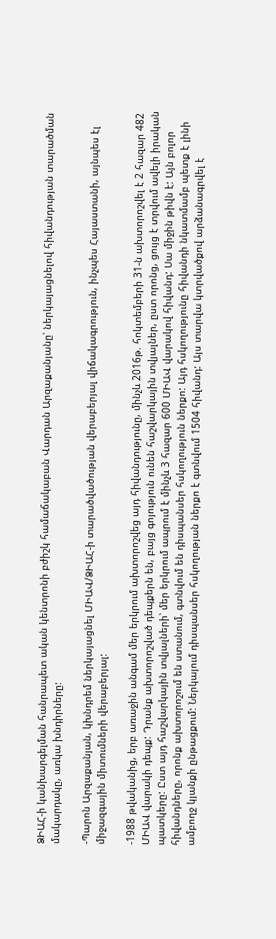ՁԻԱՀ-ի կանխարգելման հանրապետ ական կենտրոնի բժիշկ համաճակաբան Վարդան Արզաքանյանը՝ ներկայացնելով հիվանդության տարածման մակարդակը, առկա խնդիրները:

-Պարոն Արզաքանյան, կխնդրեմ ներկայացնել ՄԻԱՎ/ՁԻԱՀ-ի տարածվածության վերաբերյալ վիճակագրություն, ինչպես Հայաստանի, այնպես էլ միջազգային միտումների վերաբերյալ:

-1988 թվականից, երբ առաջին անգամ մեր երկրում ախտորոշվեց այդ հիվանդությունը, մինչև 2016թ. հոկտեմբերի 31-ն ախտորոշվել է 2 հազար 482 ՄԻԱՎ վարակի դեպք: Դրանք ախտորոշված դեպքերն են, բայց գոյություն ունեն հաշվարկային տվյալներ, ըստ որոնց, ցույց է տրվում ավելի իրական պատկերը: Ըստ այդ հաշվարկային տվյալների՝ մեր երկրում ապրում է մինչև 3 հազար 600 ՄԻԱՎ վարակով հիվանդ: Սա միջին թիվն է: Այն բոլոր հիվանդները, որոնք ախտորոշում են ստանում, գտնվում են դիսպանսեր հսկողություն ներքո: Այդ հսկողությունը հիվանդի նկատմամբ պետք է լինի ամբողջ կյանքի ընթացքում: Ներկայում դիսպանսեր հսկողության ներքո է գտնվում 1504 հիվանդ: Այս տարվա կտրվածքով արձանագրվել է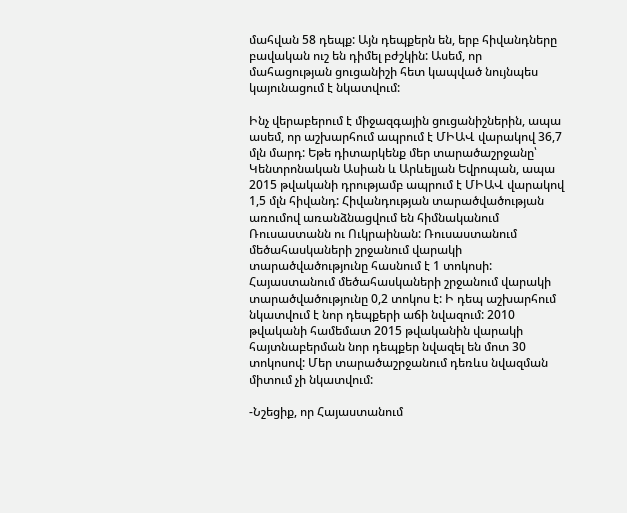մահվան 58 դեպք: Այն դեպքերն են, երբ հիվանդները բավական ուշ են դիմել բժշկին: Ասեմ, որ մահացության ցուցանիշի հետ կապված նույնպես կայունացում է նկատվում:

Ինչ վերաբերում է միջազգային ցուցանիշներին, ապա ասեմ, որ աշխարհում ապրում է ՄԻԱՎ վարակով 36,7 մլն մարդ: Եթե դիտարկենք մեր տարածաշրջանը՝ Կենտրոնական Ասիան և Արևելյան Եվրոպան, ապա 2015 թվականի դրությամբ ապրում է ՄԻԱՎ վարակով 1,5 մլն հիվանդ: Հիվանդության տարածվածության առումով առանձնացվում են հիմնականում Ռուսաստանն ու Ուկրաինան: Ռուսաստանում մեծահասկաների շրջանում վարակի տարածվածությունը հասնում է 1 տոկոսի: Հայաստանում մեծահասկաների շրջանում վարակի տարածվածությունը 0,2 տոկոս է: Ի դեպ աշխարհում նկատվում է նոր դեպքերի աճի նվազում: 2010 թվականի համեմատ 2015 թվականին վարակի հայտնաբերման նոր դեպքեր նվազել են մոտ 30 տոկոսով: Մեր տարածաշրջանում դեռևս նվազման միտում չի նկատվում:

-Նշեցիք, որ Հայաստանում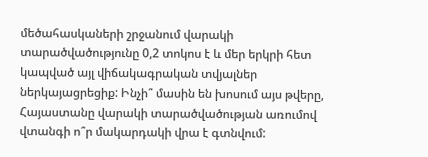մեծահասկաների շրջանում վարակի տարածվածությունը 0,2 տոկոս է և մեր երկրի հետ կապված այլ վիճակագրական տվյալներ ներկայացրեցիք: Ինչի՞ մասին են խոսում այս թվերը, Հայաստանը վարակի տարածվածության առումով վտանգի ո՞ր մակարդակի վրա է գտնվում: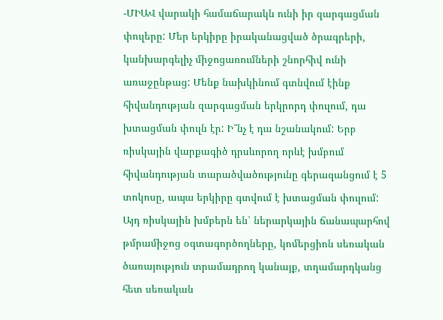-ՄԻԱՎ վարակի համաճարակն ունի իր զարգացման փուլերը: Մեր երկիրը իրականացված ծրագրերի, կանխարգելիչ միջոցառումների շնորհիվ ունի առաջընթաց: Մենք նախկինում գտնվում էինք հիվանդության զարգացման երկրորդ փուլում, դա խտացման փուլն էր: Ի՞նչ է դա նշանակում: Երբ ռիսկային վարքագիծ դրսևորող որևէ խմբում հիվանդության տարածվածությունը գերազանցում է 5 տոկոսը, ապա երկիրը գտվում է խտացման փուլում: Այդ ռիսկային խմբերն են՝ ներարկային ճանապարհով թմրամիջոց օգտագործողները, կոմերցիոն սեռական ծառայություն տրամադրող կանայք, տղամարդկանց հետ սեռական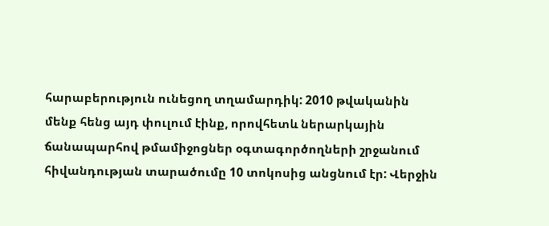հարաբերություն ունեցող տղամարդիկ: 2010 թվականին մենք հենց այդ փուլում էինք, որովհետև ներարկային ճանապարհով թմամիջոցներ օգտագործողների շրջանում հիվանդության տարածումը 10 տոկոսից անցնում էր: Վերջին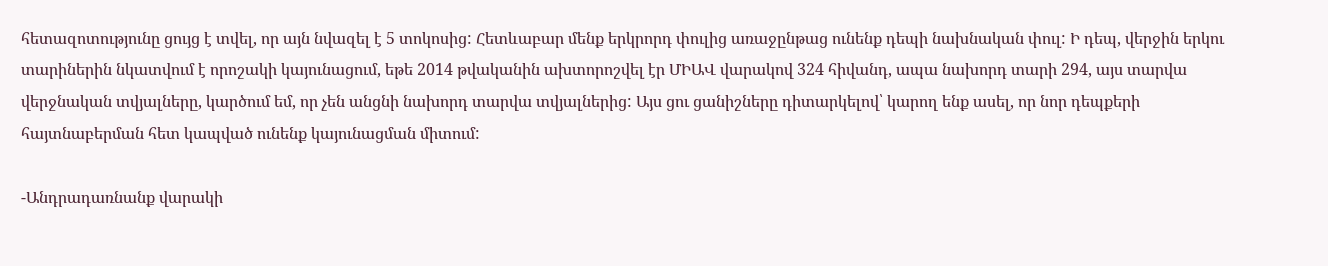հետազոտությունը ցույց է տվել, որ այն նվազել է 5 տոկոսից: Հետևաբար մենք երկրորդ փուլից առաջընթաց ունենք դեպի նախնական փուլ: Ի դեպ, վերջին երկու տարիներին նկատվում է որոշակի կայունացում, եթե 2014 թվականին ախտորոշվել էր ՄԻԱՎ վարակով 324 հիվանդ, ապա նախորդ տարի 294, այս տարվա վերջնական տվյալները, կարծում եմ, որ չեն անցնի նախորդ տարվա տվյալներից: Այս ցու ցանիշները դիտարկելով՝ կարող ենք ասել, որ նոր դեպքերի հայտնաբերման հետ կապված ունենք կայունացման միտում:

-Անդրադառնանք վարակի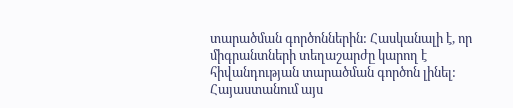տարածման գործոններին: Հասկանալի է, որ միգրանտների տեղաշարժը կարող է հիվանդության տարածման գործոն լինել: Հայաստանում այս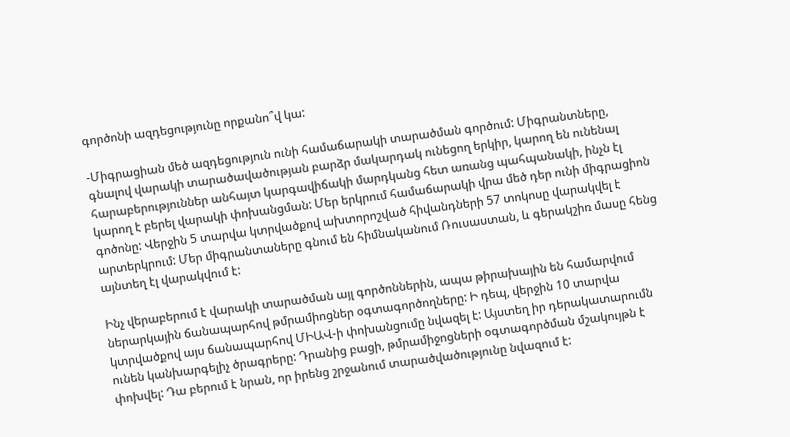գործոնի ազդեցությունը որքանո՞վ կա:

-Միգրացիան մեծ ազդեցություն ունի համաճարակի տարածման գործում: Միգրանտները, գնալով վարակի տարածավածության բարձր մակարդակ ունեցող երկիր, կարող են ունենալ հարաբերություններ անհայտ կարգավիճակի մարդկանց հետ առանց պահպանակի, ինչն էլ կարող է բերել վարակի փոխանցման: Մեր երկրում համաճարակի վրա մեծ դեր ունի միգրացիոն գոծոնը: Վերջին 5 տարվա կտրվածքով ախտորոշված հիվանդների 57 տոկոսը վարակվել է արտերկրում: Մեր միգրանտաները գնում են հիմնականում Ռուսաստան, և գերակշիռ մասը հենց այնտեղ էլ վարակվում է:

Ինչ վերաբերում է վարակի տարածման այլ գործոններին, ապա թիրախային են համարվում ներարկային ճանապարհով թմրամիոցներ օգտագործողները: Ի դեպ, վերջին 10 տարվա կտրվածքով այս ճանապարհով ՄԻԱՎ-ի փոխանցումը նվազել է: Այստեղ իր դերակատարումն ունեն կանխարգելիչ ծրագրերը: Դրանից բացի, թմրամիջոցների օգտագործման մշակույթն է փոխվել: Դա բերում է նրան, որ իրենց շրջանում տարածվածությունը նվազում է: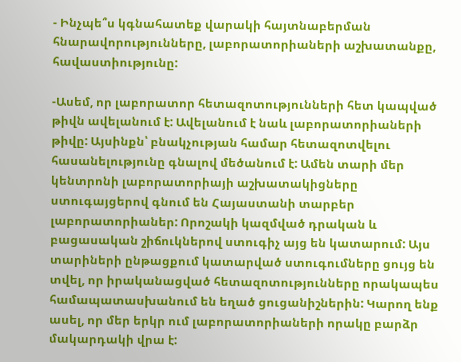- Ինչպե՞ս կգնահատեք վարակի հայտնաբերման հնարավորությունները, լաբորատորիաների աշխատանքը, հավաստիությունը:

-Ասեմ, որ լաբորատոր հետազոտությունների հետ կապված թիվն ավելանում է: Ավելանում է նաև լաբորատորիաների թիվը: Այսինքն՝ բնակչության համար հետազոտվելու հասանելությունը գնալով մեծանում է: Ամեն տարի մեր կենտրոնի լաբորատորիայի աշխատակիցները ստուգայցերով գնում են Հայաստանի տարբեր լաբորատորիաներ: Որոշակի կազմված դրական և բացասական շիճուկներով ստուգիչ այց են կատարում: Այս տարիների ընթացքում կատարված ստուգումները ցույց են տվել, որ իրականացված հետազոտությունները որակապես համապատասխանում են եղած ցուցանիշներին: Կարող ենք ասել, որ մեր երկր ում լաբորատորիաների որակը բարձր մակարդակի վրա է: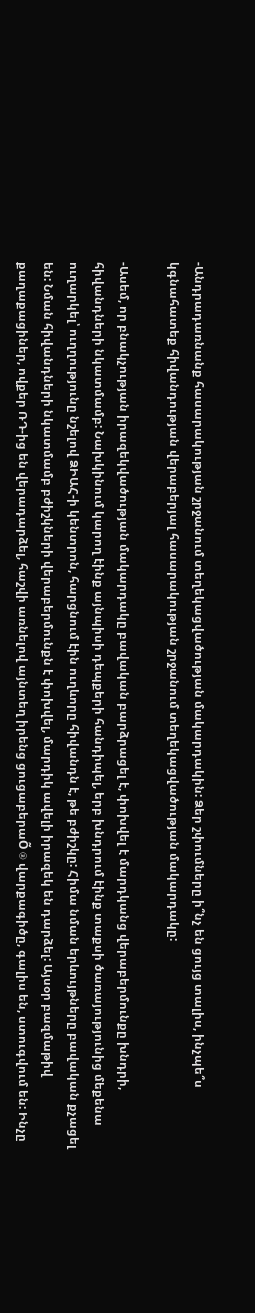-Անդրադառնանք հասարակության շրջանում տեղեկացվածության մակարդակին: Ձեր շփումները ի՞նչ են ցույց տալիս, ինչպե՞ս կգնահատեք հիվանդության վերաբերյալ հասարակության շրջանում տեղեկացվածության մակարդակը:

-Ասեմ, որ բնակչության իրազեկվածության մակարդակը բավական բարձրացել է, փոխվել է մարդկանց վերաբերմունքը խնդրի, հիվանդների նկատմամբ: Նախկինում կարող էինք այնպիսի դեպքերի հանդիպել, երբ խնդրում էինք տաքսի ծառայությունից մեքենա ուղարկել՝ ուղղությունը նշելով ՁԻԱՀ-ի կենտրոն, հարցնում էին ուղևորը հիվանդն է, թե բժիշկը: Հիմա նման երևույթները բավական քչացել են: Նման հիվանդների նկատմամբ բժիշկների վերաբերմունքն է փոխվել, մարդիկ ավելի իրազեկ են դարձել: Այսօր բազմաթիվ քաղաքացիներ, ովքեր ՌԴ-ից են վերադարձել, հաշվի առնելով այնտեղ իրենց ցուցաբերաÕ ® վարքագիծը, գալիս են, ստուգվում են: Ինչը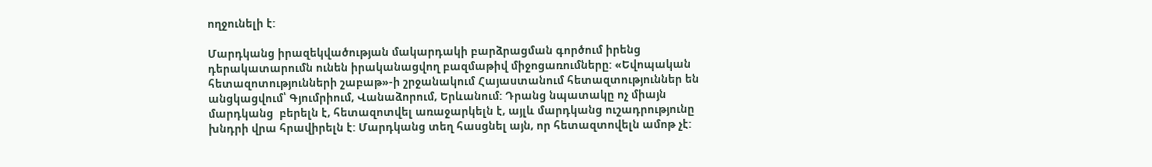ողջունելի է:

Մարդկանց իրազեկվածության մակարդակի բարձրացման գործում իրենց դերակատարումն ունեն իրականացվող բազմաթիվ միջոցառումները: «Եվոպական հետազոտությունների շաբաթ»-ի շրջանակում Հայաստանում հետազտություններ են անցկացվում՝ Գյումրիում, Վանաձորում, Երևանում: Դրանց նպատակը ոչ միայն մարդկանց  բերելն է, հետազոտվել առաջարկելն է, այլև մարդկանց ուշադրությունը խնդրի վրա հրավիրելն է: Մարդկանց տեղ հասցնել այն, որ հետազտովելն ամոթ չէ: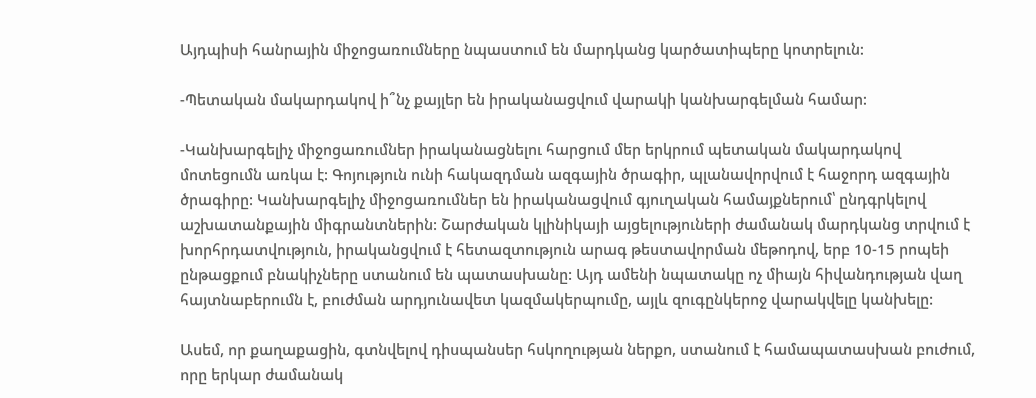Այդպիսի հանրային միջոցառումները նպաստում են մարդկանց կարծատիպերը կոտրելուն:

-Պետական մակարդակով ի՞նչ քայլեր են իրականացվում վարակի կանխարգելման համար:

-Կանխարգելիչ միջոցառումներ իրականացնելու հարցում մեր երկրում պետական մակարդակով մոտեցումն առկա է: Գոյություն ունի հակազդման ազգային ծրագիր, պլանավորվում է հաջորդ ազգային ծրագիրը: Կանխարգելիչ միջոցառումներ են իրականացվում գյուղական համայքներում՝ ընդգրկելով աշխատանքային միգրանտներին: Շարժական կլինիկայի այցելություների ժամանակ մարդկանց տրվում է խորհրդատվություն, իրականցվում է հետազտություն արագ թեստավորման մեթոդով, երբ 10-15 րոպեի ընթացքում բնակիչները ստանում են պատասխանը: Այդ ամենի նպատակը ոչ միայն հիվանդության վաղ հայտնաբերումն է, բուժման արդյունավետ կազմակերպումը, այլև զուգընկերոջ վարակվելը կանխելը:

Ասեմ, որ քաղաքացին, գտնվելով դիսպանսեր հսկողության ներքո, ստանում է համապատասխան բուժում, որը երկար ժամանակ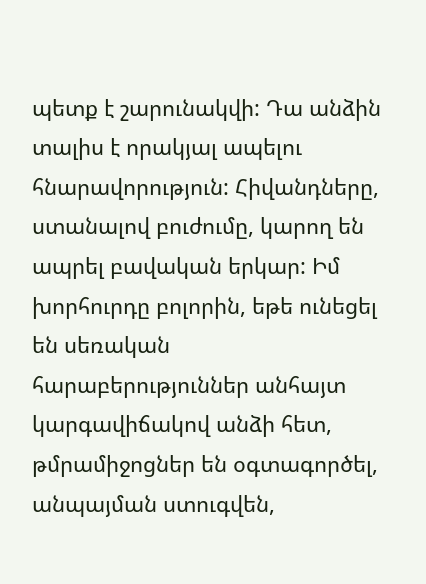պետք է շարունակվի: Դա անձին տալիս է որակյալ ապելու հնարավորություն: Հիվանդները, ստանալով բուժումը, կարող են ապրել բավական երկար: Իմ խորհուրդը բոլորին, եթե ունեցել են սեռական հարաբերություններ անհայտ կարգավիճակով անձի հետ, թմրամիջոցներ են օգտագործել, անպայման ստուգվեն,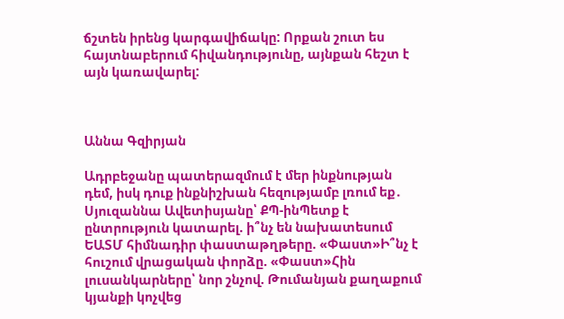ճշտեն իրենց կարգավիճակը: Որքան շուտ ես հայտնաբերում հիվանդությունը, այնքան հեշտ է այն կառավարել:



Աննա Գզիրյան

Ադրբեջանը պատերազմում է մեր ինքնության դեմ, իսկ դուք ինքնիշխան հեզությամբ լռում եք․ Սյուզաննա Ավետիսյանը՝ ՔՊ-ինՊետք է ընտրություն կատարել. ի՞նչ են նախատեսում ԵԱՏՄ հիմնադիր փաստաթղթերը. «Փաստ»Ի՞նչ է հուշում վրացական փորձը. «Փաստ»Հին լուսանկարները՝ նոր շնչով. Թումանյան քաղաքում կյանքի կոչվեց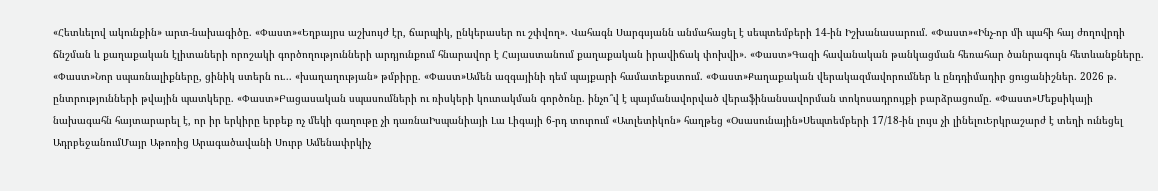«Հետևելով ակունքին» արտ-նախագիծը. «Փաստ»«Եղբայրս աշխույժ էր, ճարպիկ, ընկերասեր ու շփվող». Վահագն Սարգսյանն անմահացել է սեպտեմբերի 14-ին Իշխանասարում. «Փաստ»«Ինչ-որ մի պահի հայ ժողովրդի ճնշման և քաղաքական էլիտաների որոշակի գործողությունների արդյունքում հնարավոր է Հայաստանում քաղաքական իրավիճակ փոխվի». «Փաստ»Գազի հավանական թանկացման հեռահար ծանրագույն հետևանքները. «Փաստ»Նոր սպառնալիքները, ցինիկ ստերն ու... «խաղաղության» թմբիրը. «Փաստ»Ամեն ազգայինի դեմ պայքարի համատեքստում. «Փաստ»Քաղաքական վերակազմավորումներ և ընդդիմադիր ցուցանիշներ. 2026 թ. ընտրությունների թվային պատկերը. «Փաստ»Բացասական սպասումների ու ռիսկերի կուտակման գործոնը. ինչո՞վ է պայմանավորված վերաֆինանսավորման տոկոսադրույքի բարձրացումը. «Փաստ»Մեքսիկայի նախագահն հայտարարել է, որ իր երկիրը երբեք ոչ մեկի գաղութը չի դառնաԻսպանիայի Լա Լիգայի 6-րդ տուրում «Ատլետիկոն» հաղթեց «Օսասունային»Սեպտեմբերի 17/18-ին լույս չի լինելուԵրկրաշարժ է տեղի ունեցել ԱդրբեջանումՄայր Աթոռից Արագածավանի Սուրբ Ամենափրկիչ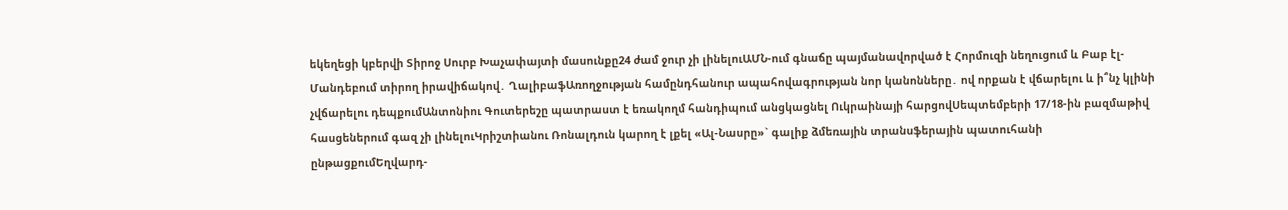եկեղեցի կբերվի Տիրոջ Սուրբ Խաչափայտի մասունքը24 ժամ ջուր չի լինելուԱՄՆ-ում գնաճը պայմանավորված է Հորմուզի նեղուցում և Բաբ էլ-Մանդեբում տիրող իրավիճակով․ ՂալիբաֆԱռողջության համընդհանուր ապահովագրության նոր կանոնները․ ով որքան է վճարելու և ի՞նչ կլինի չվճարելու դեպքումԱնտոնիու Գուտերեշը պատրաստ է եռակողմ հանդիպում անցկացնել Ուկրաինայի հարցովՍեպտեմբերի 17/18-ին բազմաթիվ հասցեներում գազ չի լինելուԿրիշտիանու Ռոնալդուն կարող է լքել «Ալ-Նասրը»` գալիք ձմեռային տրանսֆերային պատուհանի ընթացքումԵղվարդ-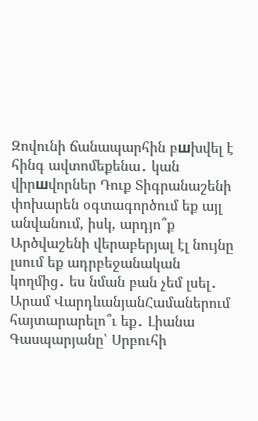Զովունի ճանապարհին բшխվել է հինգ ավտոմեքենա․ կան վիրшվորներ Դուք Տիգրանաշենի փոխարեն օգտագործում եք այլ անվանում, իսկ, արդյո՞ք Արծվաշենի վերաբերյալ էլ նույնը լսում եք ադրբեջանական կողմից․ ես նման բան չեմ լսել․ Արամ ՎարդևանյանՀամաներում հայտարարելո՞ւ եք․ Լիանա Գասպարյանը՝ Սրբուհի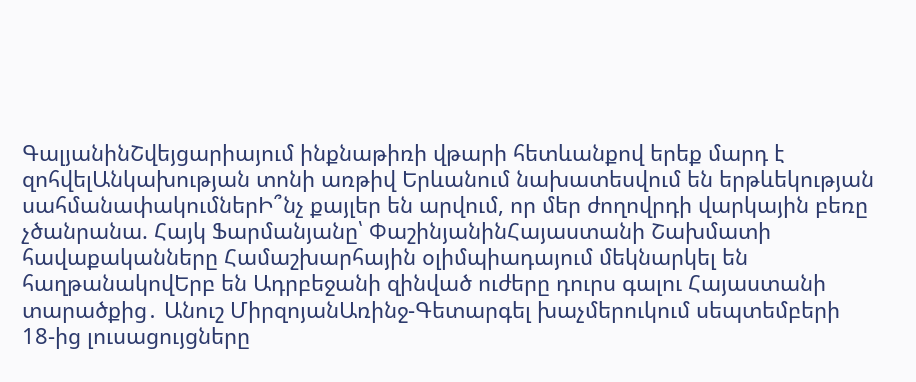ԳալյանինՇվեյցարիայում ինքնաթիռի վթարի հետևանքով երեք մարդ է զոհվելԱնկախության տոնի առթիվ Երևանում նախատեսվում են երթևեկության սահմանափակումներԻ՞նչ քայլեր են արվում, որ մեր ժողովրդի վարկային բեռը չծանրանա. Հայկ Ֆարմանյանը՝ ՓաշինյանինՀայաստանի Շախմատի հավաքականները Համաշխարհային օլիմպիադայում մեկնարկել են հաղթանակովԵրբ են Ադրբեջանի զինված ուժերը դուրս գալու Հայաստանի տարածքից․ Անուշ ՄիրզոյանԱռինջ-Գետարգել խաչմերուկում սեպտեմբերի 18-ից լուսացույցները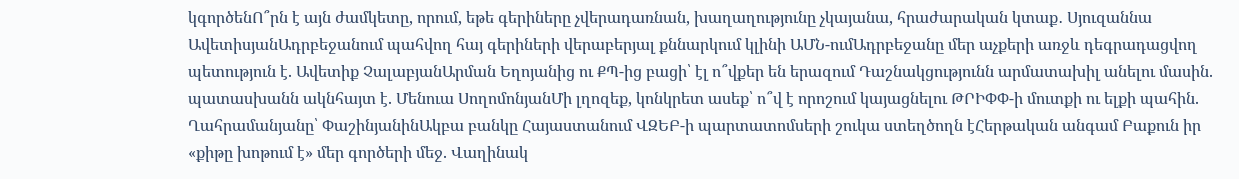կգործենՈ՞րն է այն ժամկետը, որում, եթե գերիները չվերադառնան, խաղաղությունը չկայանա, հրաժարական կտաք․ Սյուզաննա ԱվետիսյանԱդրբեջանում պահվող հայ գերիների վերաբերյալ քննարկում կլինի ԱՄՆ-ումԱդրբեջանը մեր աչքերի առջև դեգրադացվող պետություն է. Ավետիք ՉալաբյանԱրման Եղոյանից ու ՔՊ-ից բացի՝ էլ ո՞վքեր են երազում Դաշնակցությունն արմատախիլ անելու մասին. պատասխանն ակնհայտ է. Մենուա ՍողոմոնյանՄի լղոզեք, կոնկրետ ասեք՝ ո՞վ է որոշում կայացնելու ԹՐԻՓՓ-ի մուտքի ու ելքի պահին. Ղահրամանյանը՝ ՓաշինյանինԱկբա բանկը Հայաստանում ՎԶԵԲ-ի պարտատոմսերի շուկա ստեղծողն էՀերթական անգամ Բաքուն իր «քիթը խոթում է» մեր գործերի մեջ. Վաղինակ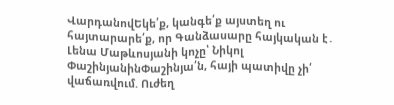ՎարդանովԵկե՛ք, կանգե՛ք այստեղ ու հայտարարե՛ք, որ Գանձասարը հայկական է․ Լենա Մաթևոսյանի կոչը՝ Նիկոլ ՓաշինյանինՓաշինյա՛ն, հայի պատիվը չի՛ վաճառվում. Ուժեղ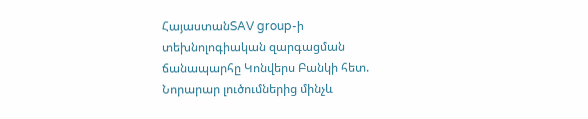ՀայաստանSAV group-ի տեխնոլոգիական զարգացման ճանապարհը Կոնվերս Բանկի հետ. Նորարար լուծումներից մինչև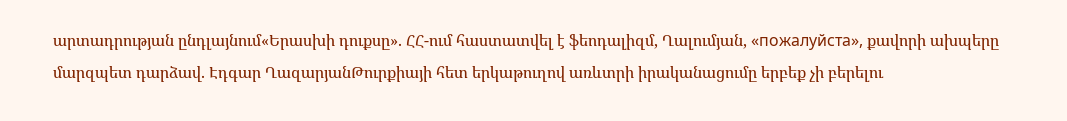արտադրության ընդլայնում«Երասխի դուքսը». ՀՀ-ում հաստատվել է ֆեոդալիզմ, Ղալումյան, «пожалуйста», քավորի ախպերը մարզպետ դարձավ. Էդգար ՂազարյանԹուրքիայի հետ երկաթուղով առևտրի իրականացումը երբեք չի բերելու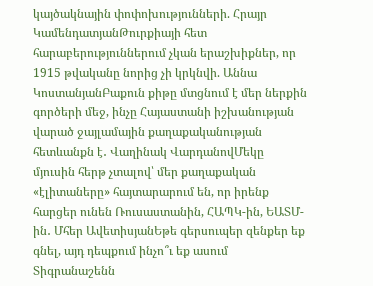կայծակնային փոփոխությունների. Հրայր ԿամենդատյանԹուրքիայի հետ հարաբերություններում չկան երաշխիքներ, որ 1915 թվականը նորից չի կրկնվի. Աննա ԿոստանյանԲաքուն քիթը մտցնում է մեր ներքին գործերի մեջ, ինչը Հայաստանի իշխանության վարած ջայլամային քաղաքականության հետևանքն է․ Վաղինակ ՎարդանովՄեկը մյուսին հերթ չտալով՝ մեր քաղաքական «էլիտաները» հայտարարում են, որ իրենք հարցեր ունեն Ռուսաստանին, ՀԱՊԿ-ին, ԵԱՏՄ-ին․ Մհեր ԱվետիսյանԵթե գերսուպեր զենքեր եք գնել, այդ դեպքում ինչո՞ւ եք ասում Տիգրանաշենն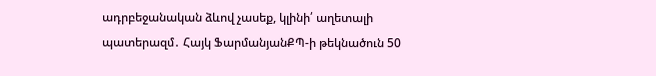ադրբեջանական ձևով չասեք, կլինի՛ աղետալի պատերազմ․ Հայկ ՖարմանյանՔՊ-ի թեկնածուն 50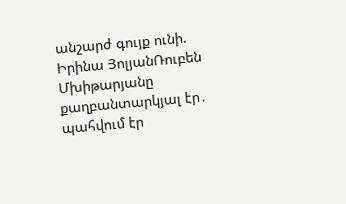անշարժ գույք ունի. Իրինա ՅոլյանՌուբեն Մխիթարյանը քաղբանտարկյալ էր․ պահվում էր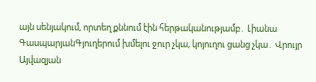այն սենյակում, որտեղ քննում էին հերթականությամբ․ Լիանա ԳասպարյանԳյուղերում խմելու ջուր չկա, կոյուղու ցանց չկա․ Վրույր Այվազյան